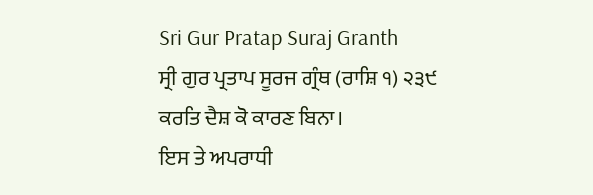Sri Gur Pratap Suraj Granth
ਸ੍ਰੀ ਗੁਰ ਪ੍ਰਤਾਪ ਸੂਰਜ ਗ੍ਰੰਥ (ਰਾਸ਼ਿ ੧) ੨੩੯
ਕਰਤਿ ਦੈਸ਼ ਕੋ ਕਾਰਣ ਬਿਨਾ।
ਇਸ ਤੇ ਅਪਰਾਧੀ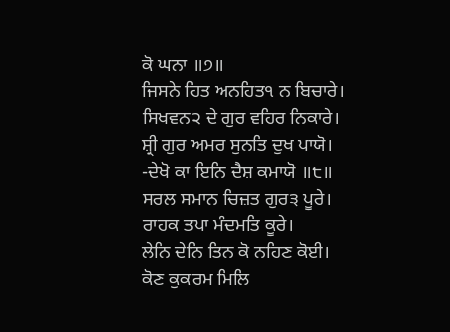ਕੋ ਘਨਾ ॥੭॥
ਜਿਸਨੇ ਹਿਤ ਅਨਹਿਤ੧ ਨ ਬਿਚਾਰੇ।
ਸਿਖਵਨ੨ ਦੇ ਗੁਰ ਵਹਿਰ ਨਿਕਾਰੇ।
ਸ਼੍ਰੀ ਗੁਰ ਅਮਰ ਸੁਨਤਿ ਦੁਖ ਪਾਯੋ।
-ਦੇਖੋ ਕਾ ਇਨਿ ਦੈਸ਼ ਕਮਾਯੋ ॥੮॥
ਸਰਲ ਸਮਾਨ ਚਿਜ਼ਤ ਗੁਰ੩ ਪੂਰੇ।
ਰਾਹਕ ਤਪਾ ਮੰਦਮਤਿ ਕੂਰੇ।
ਲੇਨਿ ਦੇਨਿ ਤਿਨ ਕੋ ਨਹਿਣ ਕੋਈ।
ਕੋਣ ਕੁਕਰਮ ਮਿਲਿ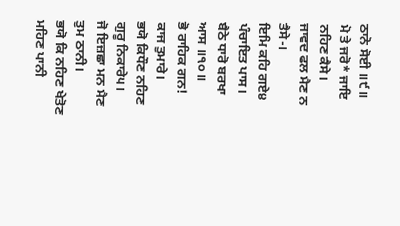ਠਾਨੋ ਸੋਈ ॥੯॥
ਮੋ ਤੇ ਜਰੋ* ਜਾਇ ਨਹਿਣ ਕੈਸੇ।
ਜਾਵਦ ਫਲ ਮੈਣ ਨ ਤੈਸੇ-।
ਇਮਿ ਕਹਿ ਗਏ੪ ਪੰਚਾਇਤ ਪਾਸ।
ਬੈਠੇ ਧਾਰੋ ਬਰਖਾ ਆਸ ॥੧੦॥
ਭੋ ਰਾਹਿਕ ਗਨ! ਕਾਜ ਤੁਮਾਰੇ।
ਭਯੋ ਕਿਧੌਣ ਨਹਿਣ ਗੁਰੂ ਨਿਕਾਰੇ੫।
ਜੋ ਇਜ਼ਛਾ ਮਨ ਮੈਣ ਤੁਮ ਠਾਨੀ।
ਭਯੋ ਕਿ ਨਹਿਣ ਖੇਤੋਣ ਮਹਿਣ ਪਾਨੀ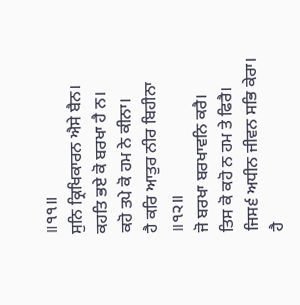॥੧੧॥
ਸੁਨਿ ਕ੍ਰਿਖਿਕਾਰਨ ਐਸੇ ਬੈਨ।
ਕਹਤਿ ਭਏ ਕੋ ਬਰਖਾ ਹੈ ਨ।
ਕਹੋ ਤਪੇ ਕੋ ਹਮ ਨੇ ਕੀਨਾ।
ਹੈ ਕਰਿ ਆਤੁਰ ਨੀਰ ਬਿਹੀਨਾ ॥੧੨॥
ਜੋ ਬਰਖਾ ਬਰਖਾਵਨਿ ਕਰੈ।
ਤਿਸ ਕੋ ਕਹੋ ਨ ਹਮ ਤੇ ਫਿਰੈ।
ਜਿਸ੬ ਅਧੀਨ ਜੀਵਨ ਸਭਿ ਕੇਰਾ।
ਹੈ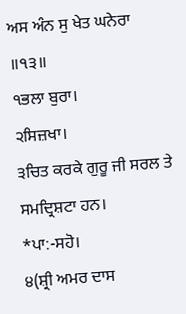ਅਸ ਅੰਨ ਸੁ ਖੇਤ ਘਨੇਰਾ ॥੧੩॥
੧ਭਲਾ ਬੁਰਾ।
੨ਸਿਜ਼ਖਾ।
੩ਚਿਤ ਕਰਕੇ ਗੁਰੂ ਜੀ ਸਰਲ ਤੇ ਸਮਦ੍ਰਿਸ਼ਟਾ ਹਨ।
*ਪਾ:-ਸਹੋ।
੪(ਸ਼੍ਰੀ ਅਮਰ ਦਾਸ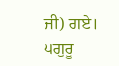ਜੀ) ਗਏ।
੫ਗੁਰੂ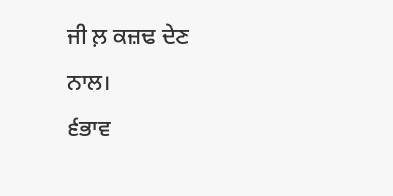ਜੀ ਲ਼ ਕਜ਼ਢ ਦੇਣ ਨਾਲ।
੬ਭਾਵ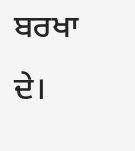ਬਰਖਾ ਦੇ।